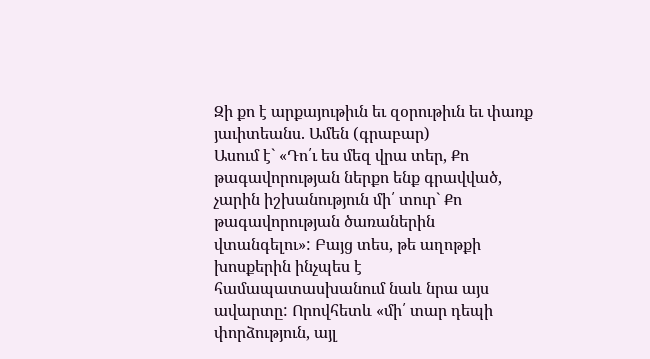Զի քո է արքայութիւն եւ զօրութիւն եւ փառք յաւիտեանս. Ամեն (գրաբար)
Ասում է` «Դո՛ւ ես մեզ վրա տեր, Քո թագավորության ներքո ենք գրավված, չարին իշխանություն մի՛ տուր` Քո թագավորության ծառաներին վտանգելու»: Բայց տես, թե աղոթքի խոսքերին ինչպես է համապատասխանում նաև նրա այս ավարտը: Որովհետև «մի՛ տար դեպի փորձություն, այլ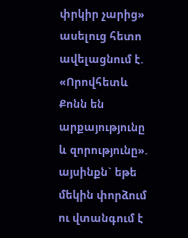փրկիր չարից» ասելուց հետո ավելացնում է. «Որովհետև Քոնն են արքայությունը և զորությունը». այսինքն` եթե մեկին փորձում ու վտանգում է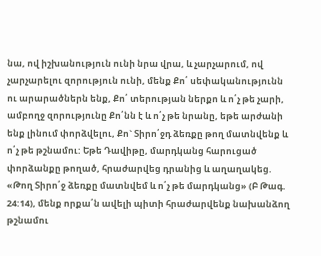նա, ով իշխանություն ունի նրա վրա, և չարչարում, ով չարչարելու զորություն ունի, մենք Քո՛ սեփականությունն ու արարածներն ենք, Քո՛ տերության ներքո և ո՛չ թե չարի, ամբողջ զորությունը Քո՛նն է և ո՛չ թե նրանը, եթե արժանի ենք լինում փորձվելու, Քո` Տիրո՛ջդ ձեռքը թող մատնվենք և ո՛չ թե թշնամու: Եթե Դավիթը, մարդկանց հարուցած փորձանքը թողած, հրաժարվեց դրանից և աղաղակեց. «Թող Տիրո՛ջ ձեռքը մատնվեմ և ո՛չ թե մարդկանց» (Բ Թագ. 24:14), մենք որքա՛ն ավելի պիտի հրաժարվենք նախանձող թշնամու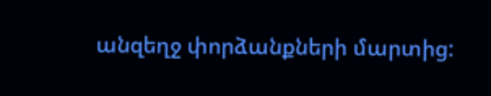անզեղջ փորձանքների մարտից: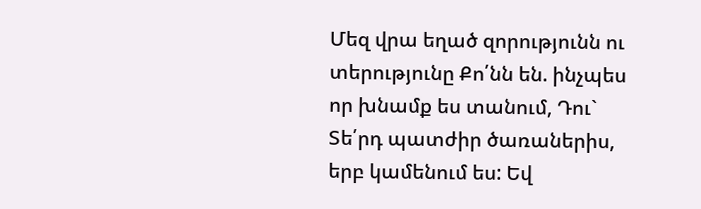Մեզ վրա եղած զորությունն ու տերությունը Քո՛նն են. ինչպես որ խնամք ես տանում, Դու` Տե՛րդ պատժիր ծառաներիս, երբ կամենում ես: Եվ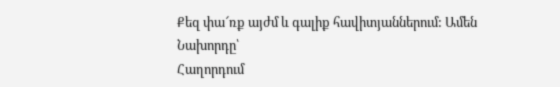Քեզ փա՜ռք այժմ և գալիք հավիտյաններում: Ամեն
Նախորդը՝
Հաղորդում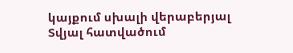կայքում սխալի վերաբերյալ
Տվյալ հատվածում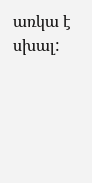առկա է սխալ: